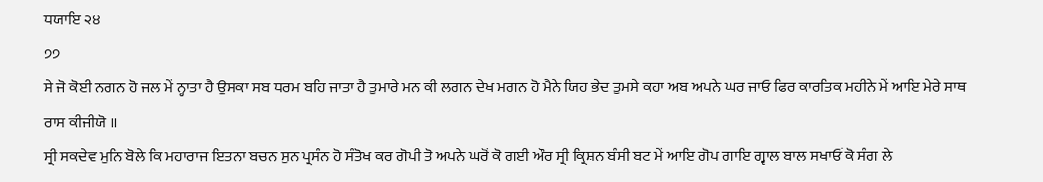ਧਯਾਇ ੨੪
੭੭
ਸੇ ਜੋ ਕੋਈ ਨਗਨ ਹੋ ਜਲ ਮੇਂ ਨ੍ਹਾਤਾ ਹੈ ਉਸਕਾ ਸਬ ਧਰਮ ਬਹਿ ਜਾਤਾ ਹੈ ਤੁਮਾਰੇ ਮਨ ਕੀ ਲਗਨ ਦੇਖ ਮਗਨ ਹੋ ਮੈਨੇ ਯਿਹ ਭੇਦ ਤੁਮਸੇ ਕਹਾ ਅਬ ਅਪਨੇ ਘਰ ਜਾਓ ਫਿਰ ਕਾਰਤਿਕ ਮਹੀਨੇ ਮੇਂ ਆਇ ਮੇਰੇ ਸਾਥ ਰਾਸ ਕੀਜੀਯੋ ॥
ਸ੍ਰੀ ਸਕਦੇਵ ਮੁਨਿ ਬੋਲੇ ਕਿ ਮਹਾਰਾਜ ਇਤਨਾ ਬਚਨ ਸੁਨ ਪ੍ਰਸੰਨ ਹੋ ਸੰਤੋਖ ਕਰ ਗੋਪੀ ਤੋ ਅਪਨੇ ਘਰੋਂ ਕੋ ਗਈ ਔਰ ਸ੍ਰੀ ਕ੍ਰਿਸ਼ਨ ਬੰਸੀ ਬਟ ਮੇਂ ਆਇ ਗੋਪ ਗਾਇ ਗ੍ਵਾਲ ਬਾਲ ਸਖਾਓਂ ਕੋ ਸੰਗ ਲੇ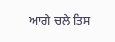ਆਗੇ ਚਲੇ ਤਿਸ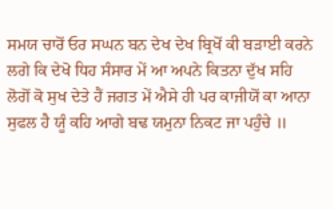ਸਮਯ ਚਾਰੋਂ ਓਰ ਸਘਨ ਬਨ ਦੇਖ ਦੇਖ ਬ੍ਰਿਖੋਂ ਕੀ ਬੜਾਈ ਕਰਨੇ ਲਗੇ ਕਿ ਦੇਖੋ ਧਿਹ ਸੰਸਾਰ ਮੇਂ ਆ ਅਪਨੇ ਕਿਤਨਾ ਦੁੱਖ ਸਹਿ ਲੋਗੋਂ ਕੋ ਸੁਖ ਦੇਤੇ ਹੈਂ ਜਗਤ ਮੇਂ ਐਸੇ ਹੀ ਪਰ ਕਾਜੀਯੋਂ ਕਾ ਆਨਾ ਸੁਫਲ ਹੈ ਯੂੰ ਕਹਿ ਆਗੇ ਬਢ ਯਮੁਨਾ ਨਿਕਟ ਜਾ ਪਹੁੰਚੇ ॥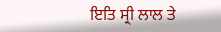ਇਤਿ ਸ੍ਰੀ ਲਾਲ ਤੇ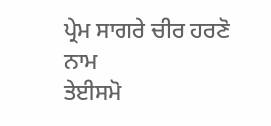ਪ੍ਰੇਮ ਸਾਗਰੇ ਚੀਰ ਹਰਣੋ ਨਾਮ
ਤੇਈਸਮੋ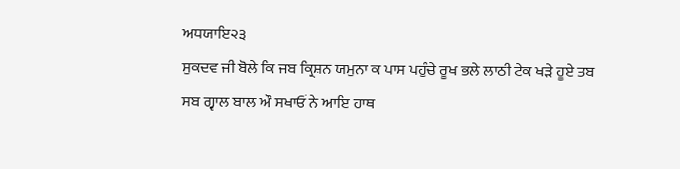ਅਧਯਾਇ੨੩
ਸੁਕਦਵ ਜੀ ਬੋਲੇ ਕਿ ਜਬ ਕ੍ਰਿਸ਼ਨ ਯਮੁਨਾ ਕ ਪਾਸ ਪਹੁੰਚੇ ਰੂਖ ਭਲੇ ਲਾਠੀ ਟੇਕ ਖੜੇ ਹੂਏ ਤਬ ਸਬ ਗ੍ਵਾਲ ਬਾਲ ਔ ਸਖਾਓਂ ਨੇ ਆਇ ਹਾਥ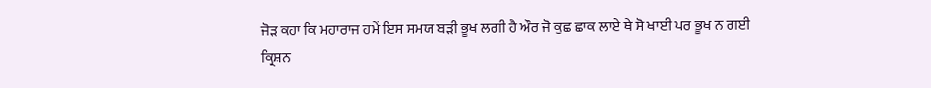ਜੋੜ ਕਹਾ ਕਿ ਮਹਾਰਾਜ ਹਮੇਂ ਇਸ ਸਮਯ ਬੜੀ ਭੂਖ ਲਗੀ ਹੈ ਔਰ ਜੋ ਕੁਛ ਛਾਕ ਲਾਏ ਥੇ ਸੋ ਖਾਈ ਪਰ ਭੂਖ ਨ ਗਈ ਕ੍ਰਿਸ਼ਨ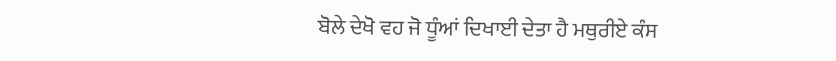ਬੋਲੇ ਦੇਖੋ ਵਹ ਜੋ ਧੂੰਆਂ ਦਿਖਾਈ ਦੇਤਾ ਹੈ ਮਥੁਰੀਏ ਕੰਸ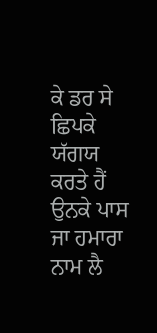ਕੇ ਡਰ ਸੇ ਛਿਪਕੇ ਯੱਗਯ ਕਰਤੇ ਹੈਂ ਉਨਕੇ ਪਾਸ ਜਾ ਹਮਾਰਾ ਨਾਮ ਲੈ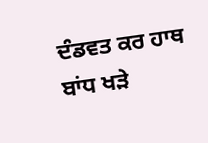ਦੰਡਵਤ ਕਰ ਹਾਥ ਬਾਂਧ ਖੜੇ